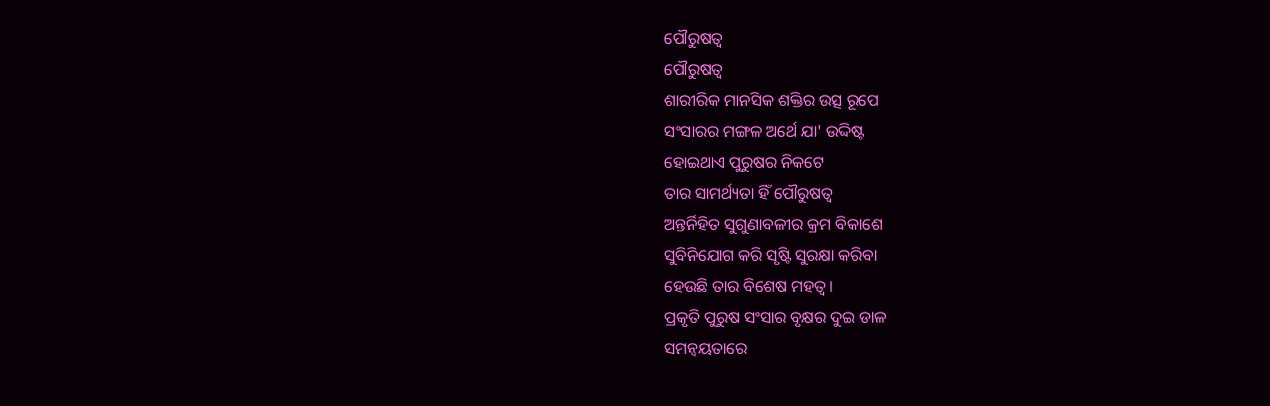ପୌରୁଷତ୍ଵ
ପୌରୁଷତ୍ଵ
ଶାରୀରିକ ମାନସିକ ଶକ୍ତିର ଉତ୍ସ ରୂପେ
ସଂସାରର ମଙ୍ଗଳ ଅର୍ଥେ ଯା' ଉଦ୍ଦିଷ୍ଟ
ହୋଇଥାଏ ପୁରୁଷର ନିକଟେ
ତାର ସାମର୍ଥ୍ୟତା ହିଁ ପୌରୁଷତ୍ଵ
ଅନ୍ତର୍ନିହିତ ସୁଗୁଣାବଳୀର କ୍ରମ ବିକାଶେ
ସୁବିନିଯୋଗ କରି ସୃଷ୍ଟି ସୁରକ୍ଷା କରିବା
ହେଉଛି ତାର ବିଶେଷ ମହତ୍ଵ।
ପ୍ରକୃତି ପୁରୁଷ ସଂସାର ବୃକ୍ଷର ଦୁଇ ଡାଳ
ସମନ୍ଵୟତାରେ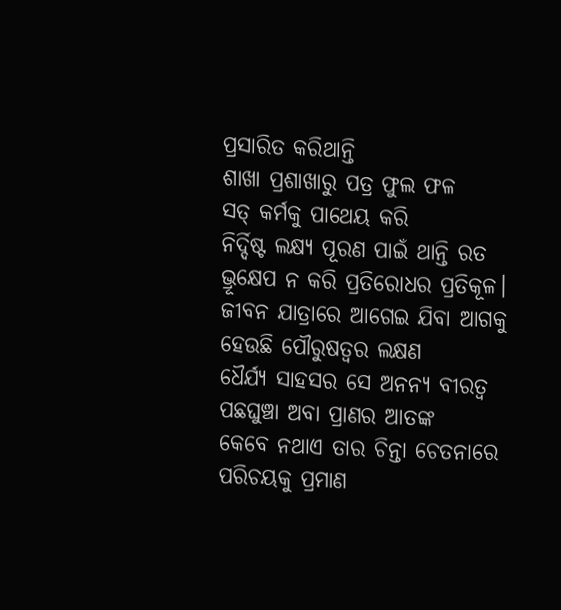ପ୍ରସାରିତ କରିଥାନ୍ତି
ଶାଖା ପ୍ରଶାଖାରୁ ପତ୍ର ଫୁଲ ଫଳ
ସତ୍ କର୍ମକୁ ପାଥେୟ କରି
ନିର୍ଦ୍ଦିଷ୍ଟ ଲକ୍ଷ୍ୟ ପୂରଣ ପାଇଁ ଥାନ୍ତି ରତ
ଭ୍ରୂକ୍ଷେପ ନ କରି ପ୍ରତିରୋଧର ପ୍ରତିକୂଳ।
ଜୀବନ ଯାତ୍ରାରେ ଆଗେଇ ଯିବା ଆଗକୁ
ହେଉଛି ପୌରୁଷତ୍ଵର ଲକ୍ଷଣ
ଧୈର୍ଯ୍ୟ ସାହସର ସେ ଅନନ୍ୟ ବୀରତ୍ଵ
ପଛଘୁଞ୍ଚା ଅବା ପ୍ରାଣର ଆତଙ୍କ
କେବେ ନଥାଏ ତାର ଚିନ୍ତା ଚେତନାରେ
ପରିଚୟକୁ ପ୍ରମାଣ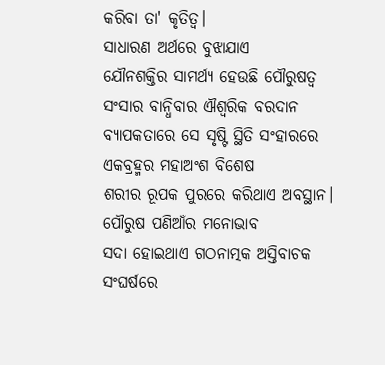କରିବା ତା' କୃତିତ୍ୱ।
ସାଧାରଣ ଅର୍ଥରେ ବୁଝାଯାଏ
ଯୌନଶକ୍ତିର ସାମର୍ଥ୍ୟ ହେଉଛି ପୌରୁଷତ୍ଵ
ସଂସାର ବାନ୍ଧିବାର ଐଶ୍ଵରିକ ବରଦାନ
ବ୍ୟାପକତାରେ ସେ ସୃଷ୍ଟି ସ୍ଥିତି ସଂହାରରେ
ଏକବ୍ରହ୍ମର ମହାଅଂଶ ବିଶେଷ
ଶରୀର ରୂପକ ପୁରରେ କରିଥାଏ ଅବସ୍ଥାନ।
ପୌରୁଷ ପଣିଆଁର ମନୋଭାବ
ସଦା ହୋଇଥାଏ ଗଠନାତ୍ମକ ଅସ୍ତିବାଚକ
ସଂଘର୍ଷରେ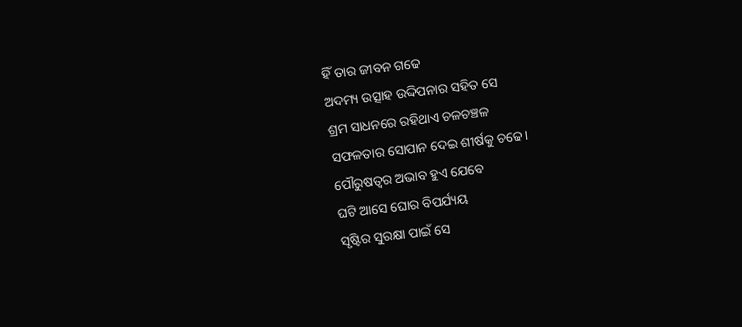ହିଁ ତାର ଜୀବନ ଗଢେ
ଅଦମ୍ୟ ଉତ୍ସାହ ଉଦ୍ଦିପନାର ସହିତ ସେ
ଶ୍ରମ ସାଧନରେ ରହିଥାଏ ଚଳଚଞ୍ଚଳ
ସଫଳତାର ସୋପାନ ଦେଇ ଶୀର୍ଷକୁ ଚଢେ।
ପୌରୁଷତ୍ଵର ଅଭାବ ହୁଏ ଯେବେ
ଘଟି ଆସେ ଘୋର ବିପର୍ଯ୍ୟୟ
ସୃଷ୍ଟିର ସୁରକ୍ଷା ପାଇଁ ସେ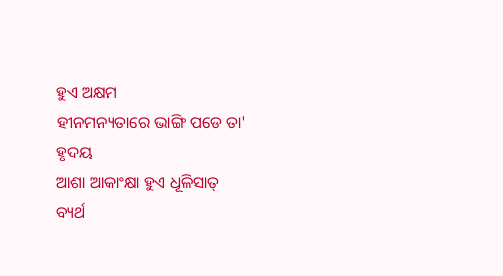ହୁଏ ଅକ୍ଷମ
ହୀନମନ୍ୟତାରେ ଭାଙ୍ଗି ପଡେ ତା' ହୃଦୟ
ଆଶା ଆକାଂକ୍ଷା ହୁଏ ଧୂଳିସାତ୍
ବ୍ୟର୍ଥ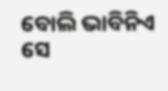ବୋଲି ଭାବିନିଏ ସେ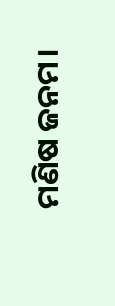ମଣିଷ ଜନମ।